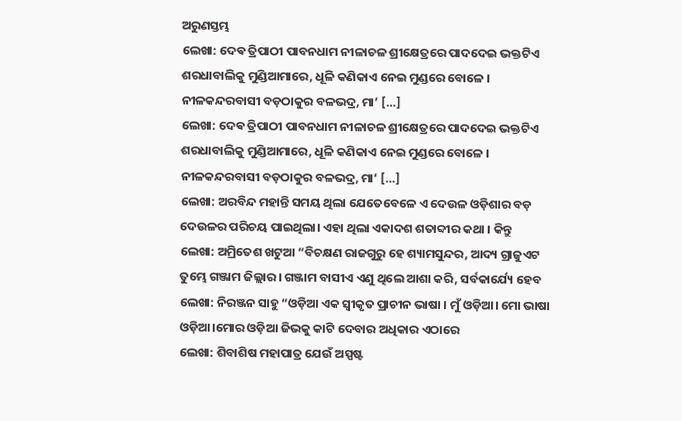ଅରୁଣସ୍ତମ୍ଭ
ଲେଖା: ଦେଵ ତ୍ରିପାଠୀ ପାବନଧାମ ନୀଳାଚଳ ଶ୍ରୀକ୍ଷେତ୍ରରେ ପାଦଦେଇ ଭକ୍ତଟିଏ ଶରଧାବାଲିକୁ ମୁଣ୍ଡିଆମାରେ, ଧୂଳି କଣିକାଏ ନେଇ ମୁଣ୍ଡରେ ବୋଳେ । ନୀଳକନ୍ଦରବାସୀ ବଡ଼ଠାକୁର ବଳଭଦ୍ର, ମା’ […]
ଲେଖା: ଦେଵ ତ୍ରିପାଠୀ ପାବନଧାମ ନୀଳାଚଳ ଶ୍ରୀକ୍ଷେତ୍ରରେ ପାଦଦେଇ ଭକ୍ତଟିଏ ଶରଧାବାଲିକୁ ମୁଣ୍ଡିଆମାରେ, ଧୂଳି କଣିକାଏ ନେଇ ମୁଣ୍ଡରେ ବୋଳେ । ନୀଳକନ୍ଦରବାସୀ ବଡ଼ଠାକୁର ବଳଭଦ୍ର, ମା’ […]
ଲେଖା: ଅରବିନ୍ଦ ମହାନ୍ତି ସମୟ ଥିଲା ଯେତେବେଳେ ଏ ଦେଉଳ ଓଡ଼ିଶାର ବଡ଼ ଦେଉଳର ପରିଚୟ ପାଇଥିଲା। ଏହା ଥିଲା ଏକାଦଶ ଶତାବ୍ଦୀର କଥା । କିନ୍ତୁ
ଲେଖା: ଅମ୍ରିତେଶ ଖଟୁଆ “ବିଚକ୍ଷଣ ରାଜଗୁରୁ ହେ ଶ୍ୟାମସୁନ୍ଦର, ଆଦ୍ୟ ଗ୍ରାଜୁଏଟ ତୁମ୍ଭେ ଗଞ୍ଜାମ ଜିଲ୍ଲାର। ଗଞ୍ଜାମ ବାସୀଏ ଏଣୁ ଥିଲେ ଆଶା କରି, ସର୍ବକାର୍ଯ୍ୟେ ହେବ
ଲେଖା: ନିରଞ୍ଜନ ସାହୁ “ଓଡ଼ିଆ ଏକ ସ୍ଵୀକୃତ ପ୍ରାଚୀନ ଭାଷା । ମୁଁ ଓଡ଼ିଆ। ମୋ ଭାଷା ଓଡ଼ିଆ।ମୋର ଓଡ଼ିଆ ଜିଭକୁ କାଟି ଦେବାର ଅଧିକାର ଏଠାରେ
ଲେଖା: ଶିବାଶିଷ ମହାପାତ୍ର ଯେଉଁ ଅସ୍ପଷ୍ଟ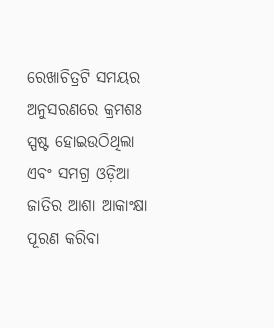ରେଖାଚିତ୍ରଟି ସମୟର ଅନୁସରଣରେ କ୍ରମଶଃ ସ୍ପଷ୍ଟ ହୋଇଉଠିଥିଲା ଏବଂ ସମଗ୍ର ଓଡ଼ିଆ ଜାତିର ଆଶା ଆକାଂକ୍ଷା ପୂରଣ କରିବା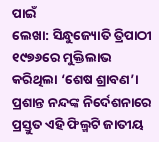ପାଇଁ
ଲେଖା: ସିନ୍ଧୁଜ୍ୟୋତି ତ୍ରିପାଠୀ ୧୯୭୬ରେ ମୁକ୍ତିଲାଭ କରିଥିଲା ‘ଶେଷ ଶ୍ରାବଣ’। ପ୍ରଶାନ୍ତ ନନ୍ଦଙ୍କ ନିର୍ଦେଶନାରେ ପ୍ରସ୍ତୁତ ଏହି ଫିଲ୍ମଟି ଜାତୀୟ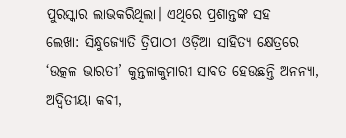ପୁରସ୍କାର ଲାଭକରିଥିଲା। ଏଥିରେ ପ୍ରଶାନ୍ତଙ୍କ ସହ
ଲେଖା: ସିନ୍ଧୁଜ୍ୟୋତି ତ୍ରିପାଠୀ ଓଡ଼ିଆ ସାହିତ୍ୟ କ୍ଷେତ୍ରରେ ‘ଉତ୍କଳ ଭାରତୀ’ କୁନ୍ତଳାକୁମାରୀ ସାବତ ହେଉଛନ୍ତି ଅନନ୍ୟା, ଅଦ୍ବିତୀୟା କବୀ,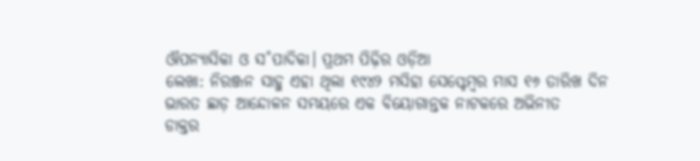ଔପନ୍ୟାସିକା ଓ ସ˚ପାଦିକା। ପ୍ରଥମ ପିଢ଼ିର ଓଡ଼ିଆ
ଲେଖା: ନିରଞ୍ଜନ ସାହୁ ଏହା ଥିଲା ୧୯୪୨ ମସିହା ସେପ୍ଟେମ୍ବର ମାସ ୧୬ ତାରିଖ ଦିନ ଭାରତ ଛାଡ଼ ଆନ୍ଦୋଳନ ସମୟରେ ଏକ ବିୟୋଗାନ୍ତକ ନାଟକରେ ଅଭିନୀତ
ଡାକ୍ତର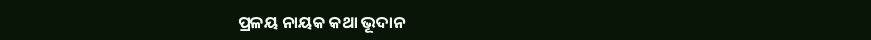ପ୍ରଳୟ ନାୟକ କଥା ଭୂଦାନ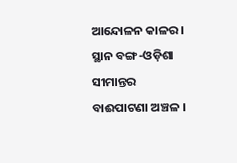ଆନ୍ଦୋଳନ କାଳର । ସ୍ଥାନ ବଙ୍ଗ-ଓଡ଼ିଶା ସୀମାନ୍ତର ବାଈପାଟଣା ଅଞ୍ଚଳ ।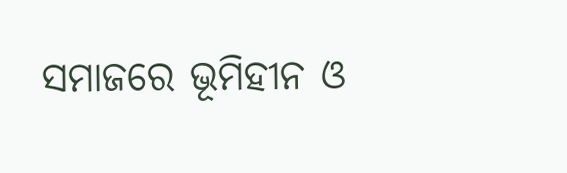ସମାଜରେ ଭୂମିହୀନ ଓ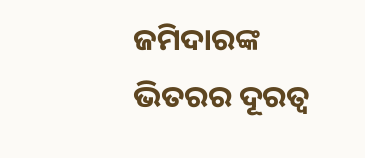ଜମିଦାରଙ୍କ ଭିତରର ଦୂରତ୍ୱ